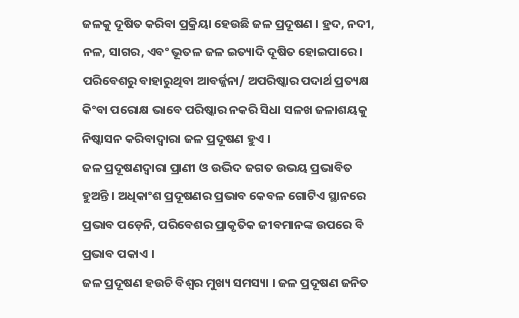ଜଳକୁ ଦୂଷିତ କରିବା ପ୍ରକ୍ରିୟା ହେଉଛି ଜଳ ପ୍ରଦୂଷଣ । ହ୍ରଦ, ନଦୀ, ନଳ, ସାଗର, ଏବଂ ଭୂତଳ ଜଳ ଇତ୍ୟାଦି ଦୂଷିତ ହୋଇପାରେ । ପରିବେଶରୁ ବାହାରୁଥିବା ଆବର୍ଜ୍ଜନା/ ଅପରିଷ୍କାର ପଦାର୍ଥ ପ୍ରତ୍ୟକ୍ଷ କିଂବା ପରୋକ୍ଷ ଭାବେ ପରିଷ୍କାର ନକରି ସିଧା ସଳଖ ଜଳାଶୟକୁ ନିଷ୍କାସନ କରିବାଦ୍ୱାରା ଜଳ ପ୍ରଦୂଷଣ ହୁଏ ।
ଜଳ ପ୍ରଦୂଷଣଦ୍ୱାରା ପ୍ରାଣୀ ଓ ଉଦ୍ଭିଦ ଜଗତ ଉଭୟ ପ୍ରଭାବିତ ହୁଅନ୍ତି । ଅଧିକାଂଶ ପ୍ରଦୂଷଣର ପ୍ରଭାବ କେବଳ ଗୋଟିଏ ସ୍ଥାନରେ ପ୍ରଭାବ ପଡ଼େନି, ପରିବେଶର ପ୍ରାକୃତିକ ଜୀବମାନଙ୍କ ଉପରେ ବି ପ୍ରଭାବ ପକାଏ ।
ଜଳ ପ୍ରଦୂଷଣ ହଉଚି ବିଶ୍ୱର ମୁଖ୍ୟ ସମସ୍ୟା । ଜଳ ପ୍ରଦୂଷଣ ଜନିତ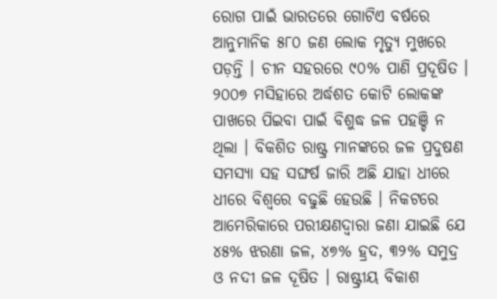ରୋଗ ପାଇଁ ଭାରତରେ ଗୋଟିଏ ବର୍ଷରେ ଆନୁମାନିକ ୫୮୦ ଜଣ ଲୋକ ମୃତ୍ୟୁ ମୁଖରେ ପଡ଼ନ୍ତି । ଚୀନ ସହରରେ ୯୦% ପାଣି ପ୍ରଦୂଷିତ । ୨୦୦୭ ମସିହାରେ ଅର୍ଦ୍ଧଶତ କୋଟି ଲୋକଙ୍କ ପାଖରେ ପିଇବା ପାଇଁ ବିଶୁଦ୍ଧ ଜଳ ପହଞ୍ଚି ନ ଥିଲା । ବିକଶିତ ରାଷ୍ଟ୍ର ମାନଙ୍କରେ ଜଳ ପ୍ରଦୁଷଣ ସମସ୍ୟା ସହ ସଙ୍ଘର୍ଷ ଜାରି ଅଛି ଯାହା ଧୀରେ ଧୀରେ ବିଶ୍ୱରେ ବଢୁଛି ହେଉଛି । ନିକଟରେ ଆମେରିକାରେ ପରୀକ୍ଷଣଦ୍ୱାରା ଜଣା ଯାଇଛି ଯେ ୪୫% ଝରଣା ଜଳ, ୪୭% ହ୍ରଦ, ୩୨% ସମୁଦ୍ର ଓ ନଦୀ ଜଳ ଦୂଷିତ । ରାଷ୍ଟ୍ରୀୟ ବିକାଶ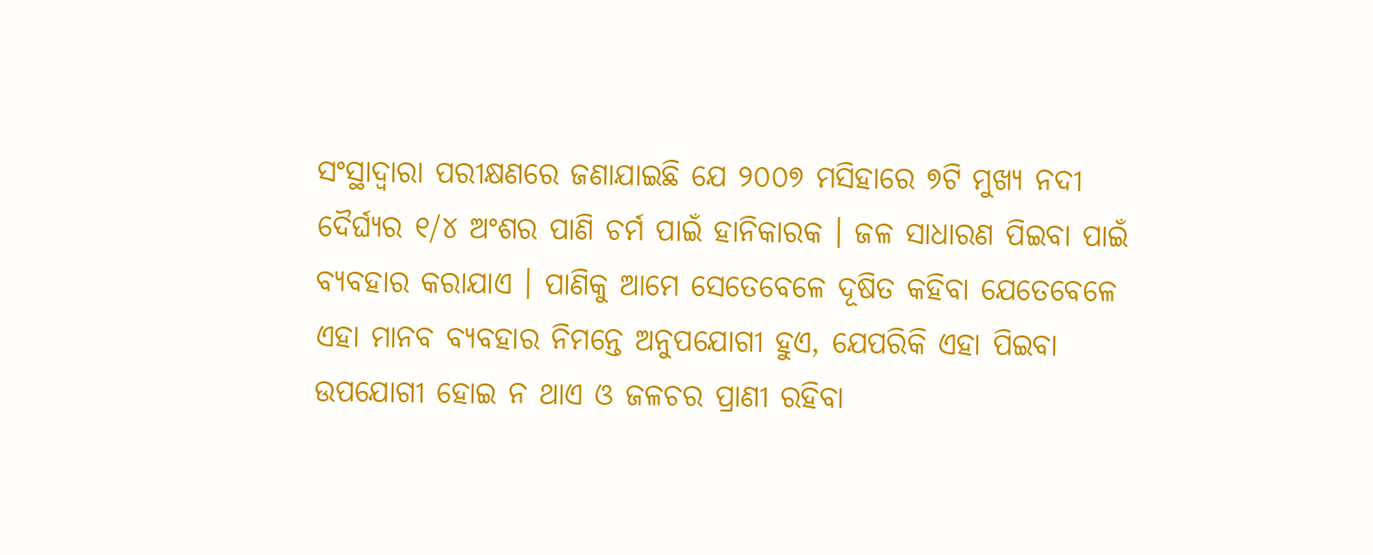ସଂସ୍ଥାଦ୍ୱାରା ପରୀକ୍ଷଣରେ ଜଣାଯାଇଛି ଯେ ୨୦୦୭ ମସିହାରେ ୭ଟି ମୁଖ୍ୟ ନଦୀ ଦୈର୍ଘ୍ୟର ୧/୪ ଅଂଶର ପାଣି ଚର୍ମ ପାଇଁ ହାନିକାରକ । ଜଳ ସାଧାରଣ ପିଇବା ପାଇଁ ବ୍ୟବହାର କରାଯାଏ । ପାଣିକୁ ଆମେ ସେତେବେଳେ ଦୂଷିତ କହିବା ଯେତେବେଳେ ଏହା ମାନବ ବ୍ୟବହାର ନିମନ୍ତେ ଅନୁପଯୋଗୀ ହୁଏ, ଯେପରିକି ଏହା ପିଇବା ଉପଯୋଗୀ ହୋଇ ନ ଥାଏ ଓ ଜଳଚର ପ୍ରାଣୀ ରହିବା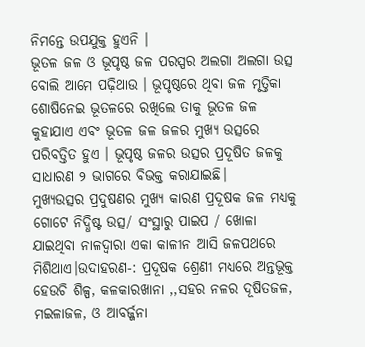ନିମନ୍ତେ ଉପଯୁକ୍ତ ହୁଏନି ।
ଭୂତଳ ଜଳ ଓ ଭୂପୃଷ୍ଠ ଜଳ ପରସ୍ପର ଅଲଗା ଅଲଗା ଉତ୍ସ ବୋଲି ଆମେ ପଢ଼ିଥାଉ । ଭୂପୃଷ୍ଠରେ ଥିବା ଜଳ ମୃତ୍ତିକା ଶୋଷିନେଇ ଭୂତଳରେ ରଖିଲେ ତାକୁ ଭୂତଳ ଜଳ କୁହାଯାଏ ଏବଂ ଭୂତଳ ଜଳ ଜଳର ମୁଖ୍ୟ ଉତ୍ସରେ ପରିବତ୍ତିତ ହୁଏ । ଭୂପୃଷ୍ଠ ଜଳର ଉତ୍ସର ପ୍ରଦୂଷିତ ଜଳକୁ ସାଧାରଣ ୨ ଭାଗରେ ବିଭକ୍ତ କରାଯାଇଛି।
ମୁଖ୍ୟଉତ୍ସର ପ୍ରଦୁଷଣର ମୁଖ୍ୟ କାରଣ ପ୍ରଦୂଷକ ଜଳ ମଧ୍ୟକୁ ଗୋଟେ ନିଦ୍ଧିଷ୍ଟ ଉତ୍ସ/ ସଂସ୍ଥାରୁ ପାଇପ / ଖୋଳା ଯାଇଥିବା ନାଳଦ୍ୱାରା ଏକା କାଳୀନ ଆସି ଜଳପଥରେ ମିଶିଥାଏ।ଉଦାହରଣ-: ପ୍ରଦୂଷକ ଶ୍ରେଣୀ ମଧ୍ୟରେ ଅନ୍ତଭୂକ୍ତ ହେଉଚି ଶିଳ୍ପ, କଳକାରଖାନା ,,ସହର ନଳର ଦୂଷିତଜଳ, ମଇଳାଜଳ, ଓ ଆବର୍ଜ୍ଜନା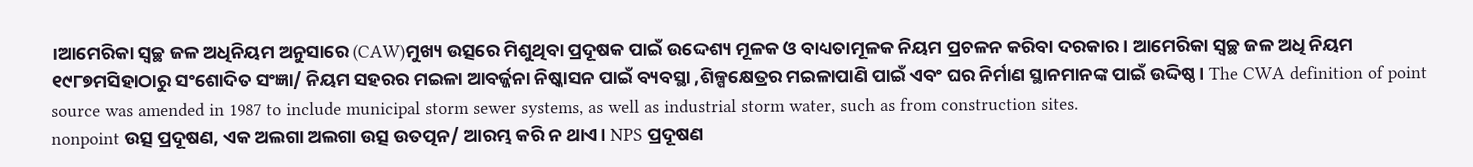।ଆମେରିକା ସ୍ୱଚ୍ଛ ଜଳ ଅଧିନିୟମ ଅନୁସାରେ (CAW)ମୁଖ୍ୟ ଉତ୍ସରେ ମିଶୁଥିବା ପ୍ରଦୂଷକ ପାଇଁ ଉଦ୍ଦେଶ୍ୟ ମୂଳକ ଓ ବାଧ୍ୟତାମୂଳକ ନିୟମ ପ୍ରଚଳନ କରିବା ଦରକାର। ଆମେରିକା ସ୍ୱଚ୍ଛ ଜଳ ଅଧି ନିୟମ ୧୯୮୭ମସିହାଠାରୁ ସଂଶୋଦିତ ସଂଜ୍ଞା/ ନିୟମ ସହରର ମଇଳା ଆବର୍ଜ୍ଜନା ନିଷ୍କାସନ ପାଇଁ ବ୍ୟବସ୍ଥା ,ଶିଳ୍ପକ୍ଷେତ୍ରର ମଇଳାପାଣି ପାଇଁ ଏବଂ ଘର ନିର୍ମାଣ ସ୍ଥାନମାନଙ୍କ ପାଇଁ ଉଦ୍ଦିଷ୍ଠ। The CWA definition of point source was amended in 1987 to include municipal storm sewer systems, as well as industrial storm water, such as from construction sites.
nonpoint ଉତ୍ସ ପ୍ରଦୂଷଣ, ଏକ ଅଲଗା ଅଲଗା ଉତ୍ସ ଉତତ୍ପନ/ ଆରମ୍ଭ କରି ନ ଥାଏ। NPS ପ୍ରଦୂଷଣ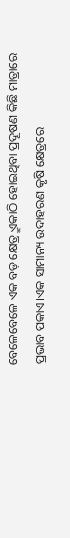ବେଳେବେଳେ ଏକ ବଡ଼ କ୍ଷେତ୍ର୍ରୁ ଏକାଠି ହୋଇଥିବା ପ୍ରଦୂଷଣ କିଛି ମାତ୍ରାରେ ପ୍ରଭାବ ପକାଏ।ଏକ ସାମାନ୍ୟ ଉଦାହରଣ କୃଷି କ୍ଷେତ୍ରରେ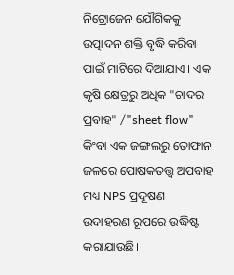ନିଟ୍ରୋଜେନ ଯୌଗିକକୁ ଉତ୍ପାଦନ ଶକ୍ତି ବୃଦ୍ଧି କରିବା ପାଇଁ ମାଟିରେ ଦିଆଯାଏ। ଏକ କୃଷି କ୍ଷେତ୍ରରୁ ଅଧିକ "ଚାଦର ପ୍ରବାହ" /"sheet flow" କିଂବା ଏକ ଜଙ୍ଗଲରୁ ତୋଫାନ ଜଳରେ ପୋଷକତତ୍ତ୍ୱ ଅପବାହ ମଧ୍ୟ NPS ପ୍ରଦୂଷଣ ଉଦାହରଣ ରୂପରେ ଉଦ୍ଧିଷ୍ଟ କରାଯାଉଛି।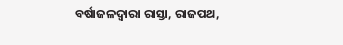ବର୍ଷାଜଳଦ୍ୱାରା ରାସ୍ତା, ରାଜପଥ,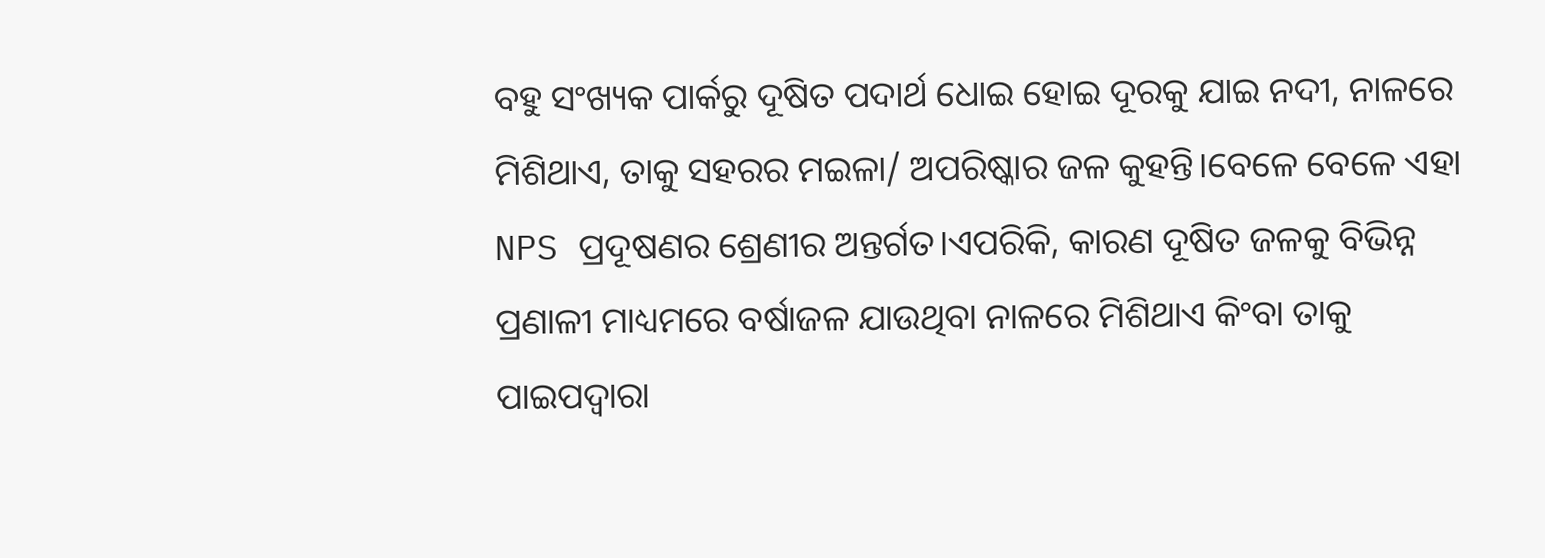ବହୁ ସଂଖ୍ୟକ ପାର୍କରୁ ଦୂଷିତ ପଦାର୍ଥ ଧୋଇ ହୋଇ ଦୂରକୁ ଯାଇ ନଦୀ, ନାଳରେ ମିଶିଥାଏ, ତାକୁ ସହରର ମଇଳା/ ଅପରିଷ୍କାର ଜଳ କୁହନ୍ତି।ବେଳେ ବେଳେ ଏହା NPS ପ୍ରଦୂଷଣର ଶ୍ରେଣୀର ଅନ୍ତର୍ଗତ।ଏପରିକି, କାରଣ ଦୂଷିତ ଜଳକୁ ବିଭିନ୍ନ ପ୍ରଣାଳୀ ମାଧ୍ୟମରେ ବର୍ଷାଜଳ ଯାଉଥିବା ନାଳରେ ମିଶିଥାଏ କିଂବା ତାକୁ ପାଇପଦ୍ୱାରା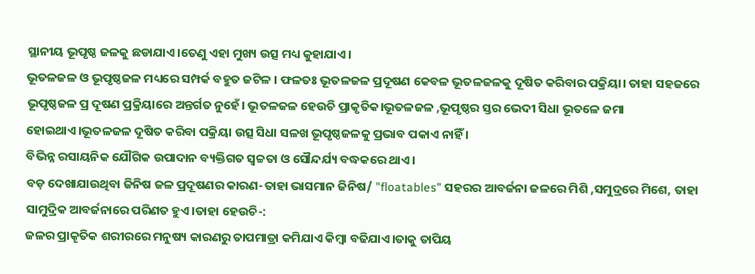ସ୍ଥାନୀୟ ଭୂପୃଷ୍ଠ ଜଳକୁ ଛଡାଯାଏ।ତେଣୁ ଏହା ମୁଖ୍ୟ ଉତ୍ସ ମଧ୍ୟ କୁହାଯାଏ।
ଭୂତଳଜଳ ଓ ଭୂପୃଷ୍ଠଜଳ ମଧ୍ୟରେ ସମ୍ପର୍କ ବହୁତ ଜଟିଳ । ଫଳତଃ ଭୂତଳଜଳ ପ୍ରଦୂଷଣ କେବଳ ଭୂତଳଜଳକୁ ଦୂଷିତ କରିବାର ପକ୍ରିୟା। ତାହା ସହଜରେ ଭୂପୃଷ୍ଠଜଳ ପ୍ର ଦୂଷଣ ପ୍ରକ୍ରିୟାରେ ଅନ୍ତର୍ଗତ ନୁହେଁ। ଭୂତଳଜଳ ହେଉଚି ପ୍ରାକୃତିକ।ଭୂତଳଜଳ ,ଭୂପୃଷ୍ଠର ସ୍ତର ଭେଦୀ ସିଧା ଭୂତଳେ ଜମା ହୋଇଥାଏ।ଭୂତଳଜଳ ଦୂଷିତ କରିବା ପକ୍ରିୟା ଉତ୍ସ ସିଧା ସଳଖ ଭୂପୃଷ୍ଠଜଳକୁ ପ୍ରଭାବ ପକାଏ ନାହିଁ ।
ବିଭିନ୍ନ ରସାୟନିକ ଯୌଗିକ ଉପାଦାନ ବ୍ୟକ୍ତିଗତ ସ୍ୱଚ୍ଚତା ଓ ସୌନ୍ଦର୍ଯ୍ୟ ବଦ୍ଧକରେ ଥାଏ।
ବଡ଼ ଦେଖାଯାଉଥିବା ଜିନିଷ ଜଳ ପ୍ରଦୂଷଣର କାରଣ-ତାହା ଭାସମାନ ଜିନିଷ/ "floatables" ସହରର ଆବର୍ଜନା ଜଳରେ ମିଶି ,ସମୁଦ୍ରରେ ମିଶେ, ତାହା ସାମୁଦ୍ରିକ ଆବର୍ଜନାରେ ପରିଣତ ହୁଏ।ତାହା ହେଉଚି-:
ଜଳର ପ୍ରାକୄତିକ ଶରୀରରେ ମନୁଷ୍ୟ କାରଣରୁ ତାପମାତ୍ରା କମିଯାଏ କିମ୍ବା ବଢିଯାଏ।ତାକୁ ତାପିୟ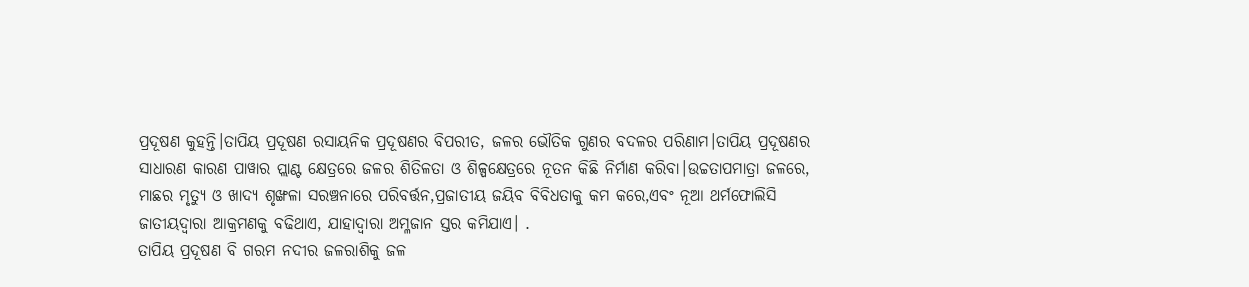ପ୍ରଦୂଷଣ କୁହନ୍ତି।ତାପିୟ ପ୍ରଦୂଷଣ ରସାୟନିକ ପ୍ରଦୂଷଣର ବିପରୀତ, ଜଳର ଭୌତିକ ଗୁଣର ବଦଳର ପରିଣାମ।ତାପିୟ ପ୍ରଦୂଷଣର ସାଧାରଣ କାରଣ ପାୱାର ପ୍ଲାଣ୍ଟ କ୍ଷେତ୍ରରେ ଜଳର ଶିତିଳତା ଓ ଶିଳ୍ପକ୍ଷେତ୍ରରେ ନୂତନ କିଛି ନିର୍ମାଣ କରିବା।ଉଚ୍ଚତାପମାତ୍ରା ଜଳରେ, ମାଛର ମୃତ୍ୟୁ ଓ ଖାଦ୍ୟ ଶୃଙ୍ଖଳା ସରଞ୍ଚନାରେ ପରିବର୍ତ୍ତନ,ପ୍ରଜାତୀୟ ଜୟିବ ବିବିଧତାକୁ କମ କରେ,ଏବଂ ନୂଆ ଥର୍ମଫୋଲିସି ଜାତୀୟଦ୍ୱାରା ଆକ୍ରମଣକୁ ବଢିଥାଏ, ଯାହାଦ୍ୱାରା ଅମ୍ଳଜାନ ସ୍ତର କମିଯାଏ। .
ତାପିୟ ପ୍ରଦୂଷଣ ବି ଗରମ ନଦୀର ଜଳରାଶିକୁ ଜଳ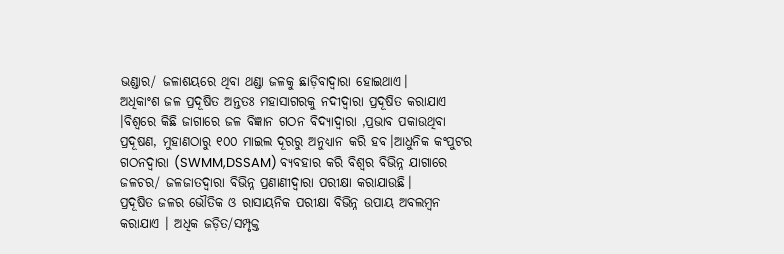ଭଣ୍ଡାର/ ଜଳାଶୟରେ ଥିବା ଥଣ୍ଡା ଜଳକୁ ଛାଡ଼ିବାଦ୍ୱାରା ହୋଇଥାଏ।
ଅଧିକାଂଶ ଜଳ ପ୍ରଦୂଷିତ ଅନ୍ତତଃ ମହାସାଗରକୁ ନଦୀଦ୍ୱାରା ପ୍ରଦୂଷିତ କରାଯାଏ ।ବିଶ୍ୱରେ କିଛି ଜାଗାରେ ଜଳ ବିଜ୍ଞାନ ଗଠନ ବିଦ୍ୟାଦ୍ୱାରା ,ପ୍ରଭାବ ପକାଉଥିବା ପ୍ରଦୂଷଣ, ମୁହାଣଠାରୁ ୧୦୦ ମାଇଲ ଦୂରରୁ ଅନୁଧ୍ୟାନ କରି ହବ।ଆଧୁନିକ କଂପୁଟର ଗଠନଦ୍ୱାରା (SWMM,DSSAM) ବ୍ୟବହାର କରି ବିଶ୍ୱର ବିଭିନ୍ନ ଯାଗାରେ ଜଳଚର/ ଜଳଜାତଦ୍ୱାରା ବିଭିନ୍ନ ପ୍ରଣାଣୀଦ୍ୱାରା ପରୀକ୍ଷା କରାଯାଉଛି।
ପ୍ରଦୂଷିତ ଜଳର ଭୌତିକ ଓ ରାସାୟନିକ ପରୀକ୍ଷା ବିଭିନ୍ନ ଉପାୟ ଅବଲମ୍ବନ କରାଯାଏ । ଅଧିକ ଜଡ଼ିତ/ସମ୍ପୃକ୍ତ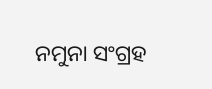ନମୁନା ସଂଗ୍ରହ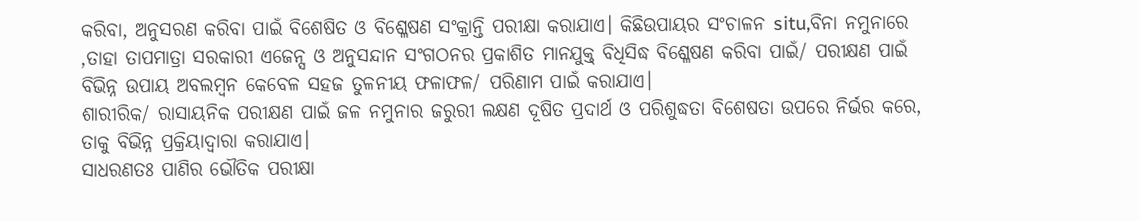କରିବା, ଅନୁସରଣ କରିବା ପାଇଁ ବିଶେଷିତ ଓ ବିଶ୍ଳେଷଣ ସଂକ୍ରାନ୍ତି ପରୀକ୍ଷା କରାଯାଏ। କିଛିଉପାୟର ସଂଚାଳନ situ,ବିନା ନମୁନାରେ ,ତାହା ତାପମାତ୍ରା ସରକାରୀ ଏଜେନ୍ସ ଓ ଅନୁସନ୍ଦାନ ସଂଗଠନର ପ୍ରକାଶିତ ମାନଯୁକ୍ତ୍ ବିଧିସିଦ୍ଧ ବିଶ୍ଳେଷଣ କରିବା ପାଇଁ/ ପରୀକ୍ଷଣ ପାଇଁ ବିଭିନ୍ନ ଉପାୟ ଅବଲମ୍ବନ କେବେଳ ସହଜ ତୁଳନୀୟ ଫଳାଫଳ/ ପରିଣାମ ପାଇଁ କରାଯାଏ।
ଶାରୀରିକ/ ରାସାୟନିକ ପରୀକ୍ଷଣ ପାଇଁ ଜଳ ନମୁନାର ଜରୁରୀ ଲକ୍ଷଣ ଦୂଷିତ ପ୍ରଦାର୍ଥ ଓ ପରିଶୁଦ୍ଧତା ବିଶେଷତା ଉପରେ ନିର୍ଭର କରେ, ତାକୁ ବିଭିନ୍ନ ପ୍ରକ୍ରିୟାଦ୍ୱାରା କରାଯାଏ।
ସାଧରଣତଃ ପାଣିର ଭୌତିକ ପରୀକ୍ଷା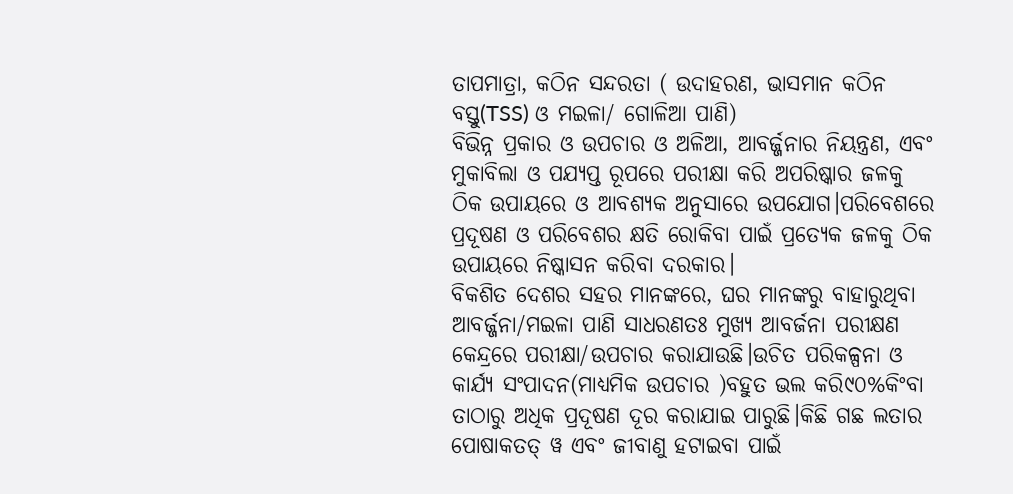ତାପମାତ୍ରା, କଠିନ ସନ୍ଦରତା ( ଉଦାହରଣ, ଭାସମାନ କଠିନ ବସ୍ତୁ(TSS) ଓ ମଇଳା/ ଗୋଳିଆ ପାଣି)
ବିଭିନ୍ନ ପ୍ରକାର ଓ ଉପଚାର ଓ ଅଳିଆ, ଆବର୍ଜ୍ଜନାର ନିୟନ୍ତ୍ରଣ, ଏବଂ ମୁକାବିଲା ଓ ପଯ୍ୟପ୍ତ ରୂପରେ ପରୀକ୍ଷା କରି ଅପରିଷ୍କାର ଜଳକୁ ଠିକ ଉପାୟରେ ଓ ଆବଶ୍ୟକ ଅନୁସାରେ ଉପଯୋଗ।ପରିବେଶରେ ପ୍ରଦୂଷଣ ଓ ପରିବେଶର କ୍ଷତି ରୋକିବା ପାଇଁ ପ୍ରତ୍ୟେକ ଜଳକୁ ଠିକ ଉପାୟରେ ନିଷ୍କାସନ କରିବା ଦରକାର।
ବିକଶିତ ଦେଶର ସହର ମାନଙ୍କରେ, ଘର ମାନଙ୍କରୁ ବାହାରୁଥିବା ଆବର୍ଜ୍ଜନା/ମଇଳା ପାଣି ସାଧରଣତଃ ମୁଖ୍ୟ ଆବର୍ଜନା ପରୀକ୍ଷଣ କେନ୍ଦ୍ରରେ ପରୀକ୍ଷା/ଉପଚାର କରାଯାଉଛି।ଉଚିତ ପରିକଳ୍ପନା ଓ କାର୍ଯ୍ୟ ସଂପାଦନ(ମାଧ୍ୟମିକ ଉପଚାର )ବହୁତ ଭଲ କରି୯୦%କିଂବା ତାଠାରୁ ଅଧିକ ପ୍ରଦୂଷଣ ଦୂର କରାଯାଇ ପାରୁଛି।କିଛି ଗଛ ଲତାର ପୋଷାକତତ୍ ୱ ଏବଂ ଜୀବାଣୁ ହଟାଇବା ପାଇଁ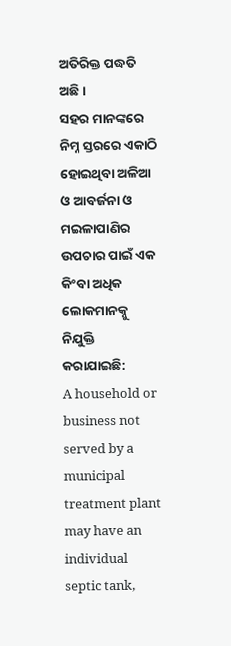ଅତିରିକ୍ତ ପଦ୍ଧତି ଅଛି।
ସହର ମାନଙ୍କରେ ନିମ୍ନ ସ୍ତରରେ ଏକାଠି ହୋଇଥିବା ଅଳିଆ ଓ ଆବର୍ଜନା ଓ ମଇଳାପାଣିର ଉପଚାର ପାଇଁ ଏକ କିଂବା ଅଧିକ ଲୋକମାନକ୍ନୁ ନିଯୁକ୍ତି କରାଯାଇଛି:
A household or business not served by a municipal treatment plant may have an individual septic tank,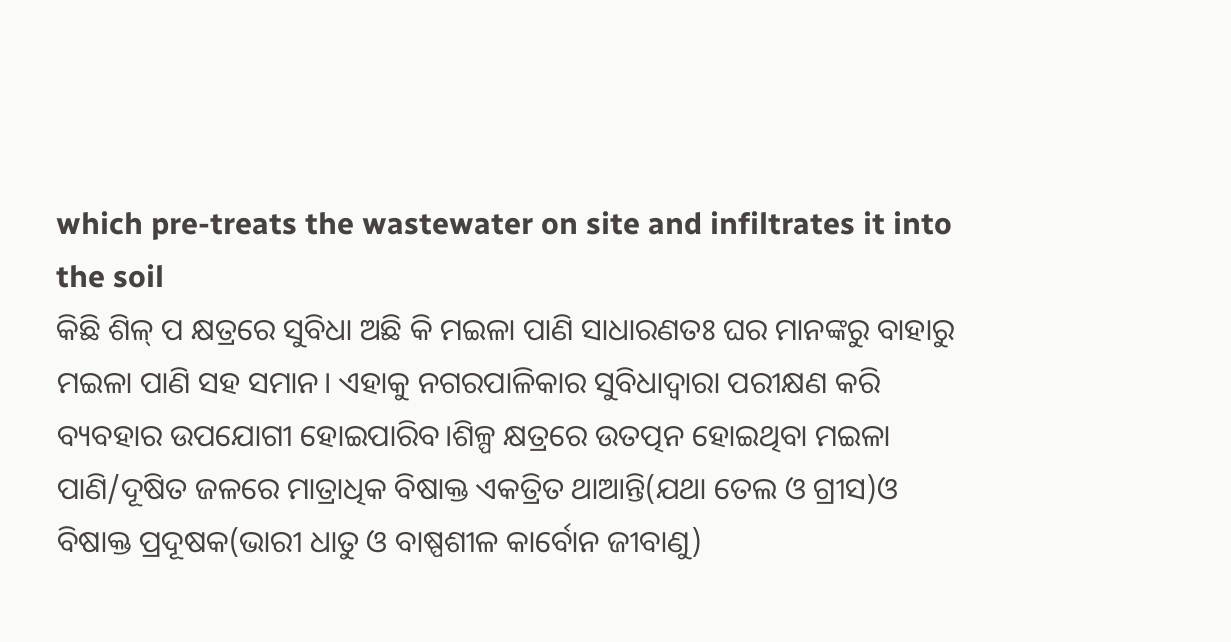which pre-treats the wastewater on site and infiltrates it into the soil
କିଛି ଶିଳ୍ ପ କ୍ଷତ୍ରରେ ସୁବିଧା ଅଛି କି ମଇଳା ପାଣି ସାଧାରଣତଃ ଘର ମାନଙ୍କରୁ ବାହାରୁ ମଇଳା ପାଣି ସହ ସମାନ। ଏହାକୁ ନଗରପାଳିକାର ସୁବିଧାଦ୍ୱାରା ପରୀକ୍ଷଣ କରି ବ୍ୟବହାର ଉପଯୋଗୀ ହୋଇପାରିବ।ଶିଳ୍ପ କ୍ଷତ୍ରରେ ଉତତ୍ପନ ହୋଇଥିବା ମଇଳା ପାଣି/ଦୂଷିତ ଜଳରେ ମାତ୍ରାଧିକ ବିଷାକ୍ତ ଏକତ୍ରିତ ଥାଆନ୍ତି(ଯଥା ତେଲ ଓ ଗ୍ରୀସ)ଓ ବିଷାକ୍ତ ପ୍ରଦୂଷକ(ଭାରୀ ଧାତୁ ଓ ବାଷ୍ପଶୀଳ କାର୍ବୋନ ଜୀବାଣୁ)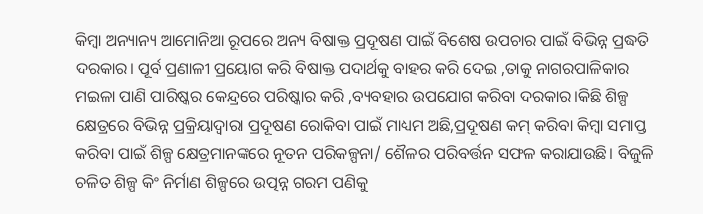କିମ୍ବା ଅନ୍ୟାନ୍ୟ ଆମୋନିଆ ରୂପରେ ଅନ୍ୟ ବିଷାକ୍ତ ପ୍ରଦୂଷଣ ପାଇଁ ବିଶେଷ ଉପଚାର ପାଇଁ ବିଭିନ୍ନ ପ୍ରଦ୍ଧତି ଦରକାର। ପୂର୍ବ ପ୍ରଣାଳୀ ପ୍ରୟୋଗ କରି ବିଷାକ୍ତ ପଦାର୍ଥକୁ ବାହର କରି ଦେଇ ,ତାକୁ ନାଗରପାଳିକାର ମଇଳା ପାଣି ପାରିଷ୍କର କେନ୍ଦ୍ରରେ ପରିଷ୍କାର କରି ,ବ୍ୟବହାର ଉପଯୋଗ କରିବା ଦରକାର।କିଛି ଶିଳ୍ପ କ୍ଷେତ୍ରରେ ବିଭିନ୍ନ ପ୍ରକ୍ରିୟାଦ୍ୱାରା ପ୍ରଦୂଷଣ ରୋକିବା ପାଇଁ ମାଧ୍ୟମ ଅଛି,ପ୍ରଦୂଷଣ କମ୍ କରିବା କିମ୍ବା ସମାପ୍ତ କରିବା ପାଇଁ ଶିଳ୍ପ କ୍ଷେତ୍ରମାନଙ୍କରେ ନୂତନ ପରିକଳ୍ପନା/ ଶୈଳର ପରିବର୍ତ୍ତନ ସଫଳ କରାଯାଉଛି। ବିଜୁଳି ଚଳିତ ଶିଳ୍ପ କିଂ ନିର୍ମାଣ ଶିଳ୍ପରେ ଉତ୍ପନ୍ନ ଗରମ ପଣିକୁ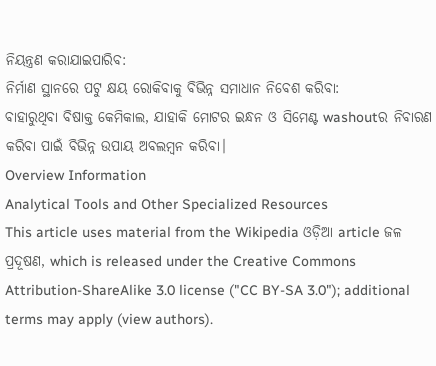ନିୟନ୍ତ୍ରଣ କରାଯାଇପାରିବ:
ନିର୍ମାଣ ସ୍ଥାନରେ ପଟୁ କ୍ଷୟ ରୋକିବାକୁ ବିଭିନ୍ନ ସମାଧାନ ନିବେଶ କରିବା:
ବାହାରୁଥିବା ବିଷାକ୍ତ କେମିକାଲ, ଯାହାକି ମୋଟର ଇନ୍ଧନ ଓ ସିମେଣ୍ଟ washoutର ନିବାରଣ କରିବା ପାଇଁ ବିଭିନ୍ନ ଉପାୟ ଅବଲମ୍ବନ କରିବା।
Overview Information
Analytical Tools and Other Specialized Resources
This article uses material from the Wikipedia ଓଡ଼ିଆ article ଜଳ ପ୍ରଦୂଷଣ, which is released under the Creative Commons Attribution-ShareAlike 3.0 license ("CC BY-SA 3.0"); additional terms may apply (view authors).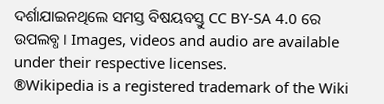ଦର୍ଶାଯାଇନଥିଲେ ସମସ୍ତ ବିଷୟବସ୍ତୁ CC BY-SA 4.0 ରେ ଉପଲବ୍ଧ । Images, videos and audio are available under their respective licenses.
®Wikipedia is a registered trademark of the Wiki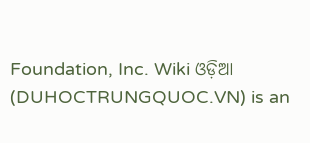Foundation, Inc. Wiki ଓଡ଼ିଆ (DUHOCTRUNGQUOC.VN) is an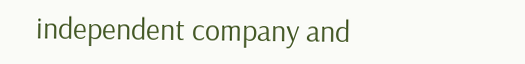independent company and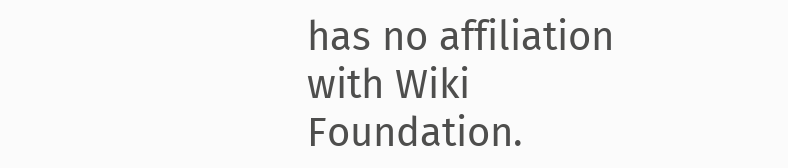has no affiliation with Wiki Foundation.